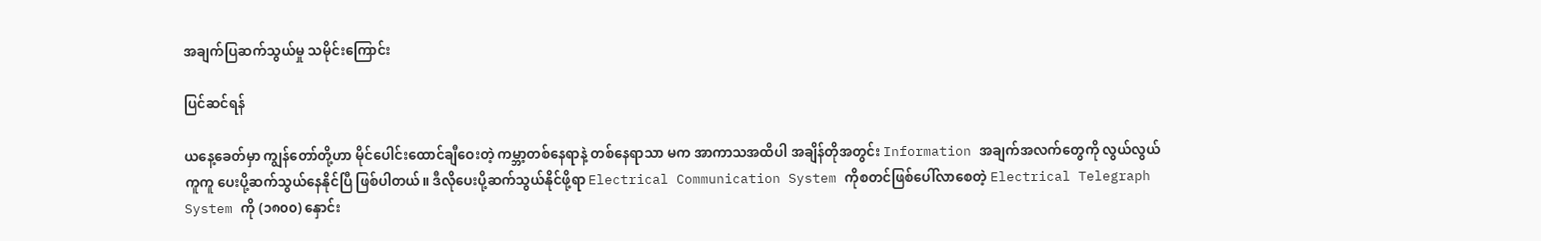အချက်ပြဆက်သွယ်မှု သမိုင်းကြောင်း

ပြင်ဆင်ရန်

ယနေ့ခေတ်မှာ ကျွန်တော်တို့ဟာ မိုင်ပေါင်းထောင်ချီဝေးတဲ့ ကမ္ဘာ့တစ်နေရာနဲ့ တစ်နေရာသာ မက အာကာသအထိပါ အချိန်တိုအတွင်း Information အချက်အလက်တွေကို လွယ်လွယ်ကူကူ ပေးပို့ဆက်သွယ်နေနိုင်ပြီ ဖြစ်ပါတယ်။ ဒီလိုပေးပို့ဆက်သွယ်နိုင်ဖို့ရာ Electrical Communication System ကိုစတင်ဖြစ်ပေါ်လာစေတဲ့ Electrical Telegraph System ကို (၁၈၀၀) နှောင်း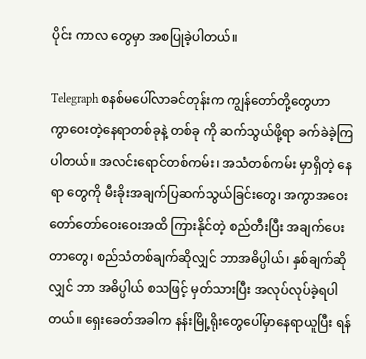ပိုင်း ကာလ တွေမှာ အစပြုခဲ့ပါတယ်။

Telegraph စနစ်မပေါ်လာခင်တုန်းက ကျွန်တော်တို့တွေဟာ ကွာ‌ဝေးတဲ့နေရာတစ်ခုနဲ့ တစ်ခု ကို ဆက်သွယ်ဖို့ရာ ခက်ခဲခဲ့ကြပါတယ်။ အလင်းရောင်တစ်ကမ်း၊ အသံတစ်ကမ်း မှာရှိတဲ့ နေရာ တွေကို မီးခိုးအချက်ပြဆက်သွယ်ခြင်းတွေ၊ အကွာအ‌ဝေးတော်တော်ဝေးဝေးအထိ ကြားနိုင်တဲ့ စည်တီးပြီး အချက်ပေးတာတွေ၊ စည်သံတစ်ချက်ဆိုလျှင် ဘာအဓိပ္ပါယ်၊ နှစ်ချက်ဆိုလျှင် ဘာ အဓိပ္ပါယ် စသဖြင့် မှတ်သားပြီး အလုပ်လုပ်ခဲ့ရပါတယ်။ ရှေးခေတ်အခါက နန်းမြို့ရိုးတွေပေါ်မှာနေရာယူပြီး ရန်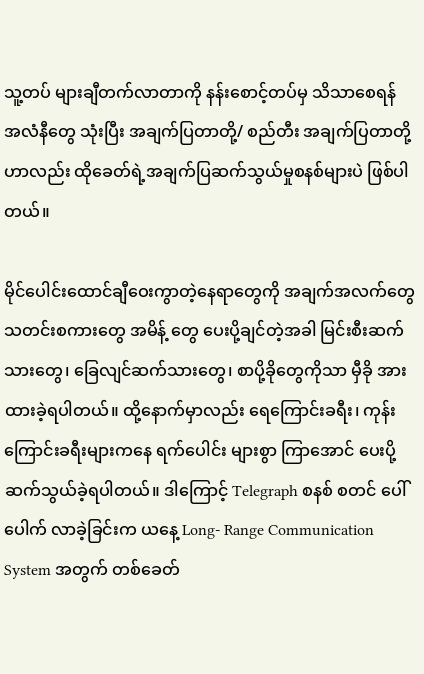သူ့တပ် များချီတက်လာတာကို နန်းစောင့်တပ်မှ သိသာစေရန် အလံနီတွေ သုံးပြီး အချက်ပြတာတို့/ စည်တီး အချက်ပြတာတို့ဟာလည်း ထိုခေတ်ရဲ့အချက်ပြဆက်သွယ်မှုစနစ်များပဲ ဖြစ်ပါတယ်။

မိုင်ပေါင်းထောင်ချီဝေးကွာတဲ့နေရာတွေကို အချက်အလက်တွေ သတင်းစကားတွေ အမိန့် တွေ ပေးပို့ချင်တဲ့အခါ မြင်းစီးဆက်သားတွေ၊ ခြေလျင်ဆက်သားတွေ၊ စာပို့ခိုတွေကိုသာ မှီခို အား ထားခဲ့ရပါတယ်။ ထို့နောက်မှာလည်း ‌ရေကြောင်းခရီး၊ ကုန်းကြောင်းခရီးများကနေ ရက်ပေါင်း များစွာ ကြာအောင် ပေးပို့ဆက်သွယ်ခဲ့ရပါတယ်။ ဒါကြောင့် Telegraph စနစ် စတင် ပေါ် ပေါက် လာခဲ့ခြင်းက ယနေ့ Long- Range Communication System အတွက် တစ်ခေတ်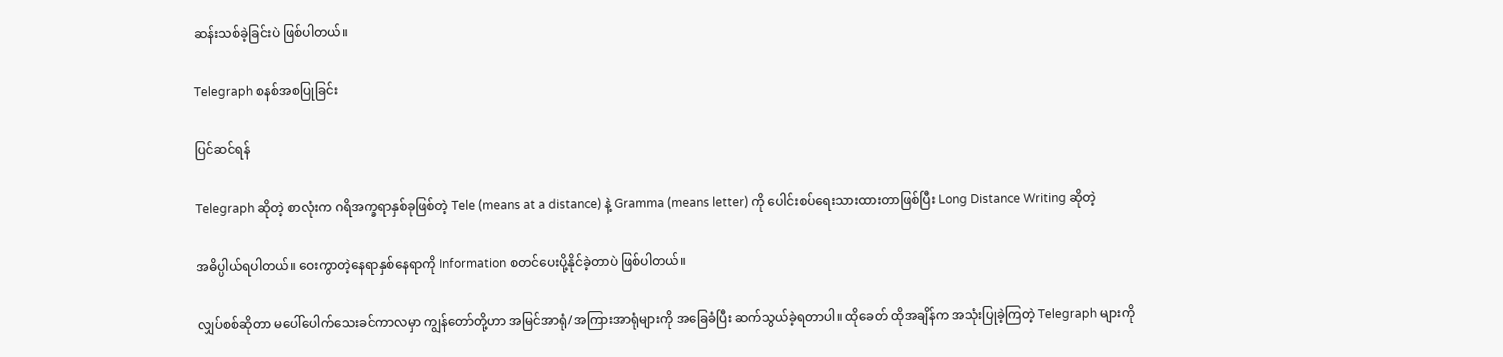ဆန်းသစ်ခဲ့ခြင်းပဲ ဖြစ်ပါတယ်။

Telegraph စနစ်အစပြုခြင်း

ပြင်ဆင်ရန်

Telegraph ဆိုတဲ့ စာလုံးက ဂရိအက္ခရာနှစ်ခုဖြစ်တဲ့ Tele (means at a distance) နဲ့ Gramma (means letter) ကို ပေါင်းစပ်ရေးသားထားတာဖြစ်ပြီး Long Distance Writing ဆိုတဲ့

အဓိပ္ပါယ်ရပါတယ်။ ‌‌‌ဝေးကွာတဲ့နေရာနှစ်နေရာကို Information စတင်ပေးပို့နိုင်ခဲ့တာပဲ ဖြစ်ပါတယ်။

လျှပ်စစ်ဆိုတာ မပေါ်ပေါက်သေးခင်ကာလမှာ ကျွန်တော်တို့ဟာ အမြင်အာရုံ/အကြားအာရုံများကို အခြေခံပြီး ဆက်သွယ်ခဲ့ရတာပါ။ ထိုခေတ် ထိုအချိန်က အသုံးပြုခဲ့ကြတဲ့ Telegraph များကို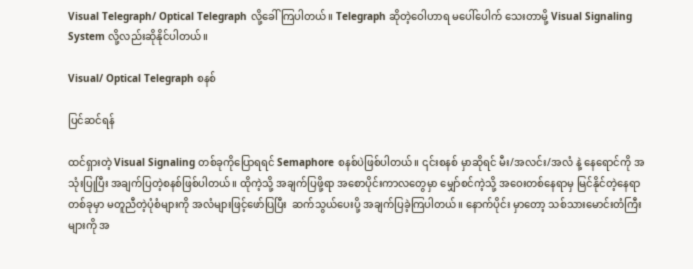Visual Telegraph/ Optical Telegraph လို့ခေါ်ကြပါတယ်။ Telegraph ဆိုတဲ့ဝေါဟာရ မပေါ်ပေါက် သေးတာမို့ Visual Signaling System လို့လည်းဆိုနိုင်ပါတယ်။

Visual/ Optical Telegraph စနစ်

ပြင်ဆင်ရန်

ထင်ရှားတဲ့ Visual Signaling တစ်ခုကိုပြောရရင် Semaphore စနစ်ပဲဖြစ်ပါတယ်။ ၎င်းစနစ် မှာဆိုရင် မီး/အလင်း/အလံ နဲ့ နေရောင်ကို အသုံးပြုပြီး အချက်ပြတဲ့စနစ်ဖြစ်ပါတယ်။ ထိုကဲ့သို့ အချက်ပြဖို့ရာ အစောပိုင်းကာလတွေမှာ မျှော်စင်ကဲ့သို့ အဝေးတစ်နေရာမှ မြင်နိုင်တဲ့နေရာတစ်ခုမှာ မတူညီတဲ့ပုံစံများကို အလံများဖြင့်ဖော်ပြပြီး  ဆက်သွယ်ပေးပို့ အချက်ပြခဲ့ကြပါတယ်။ နောက်ပိုင်း မှာတော့ သစ်သားမောင်းတံကြီးများကို အ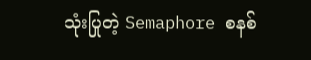သုံးပြုတဲ့ Semaphore စနစ်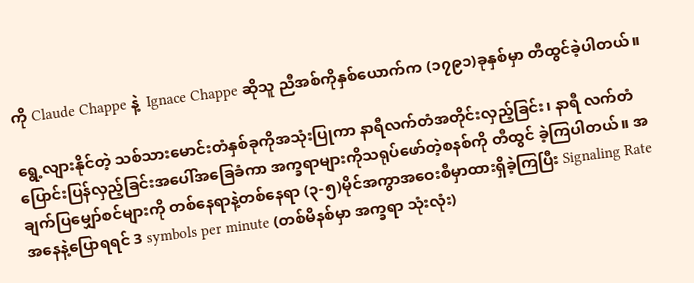ကို Claude Chappe နဲ့  Ignace Chappe ဆိုသူ ညီအစ်ကိုနှစ်ယောက်က (၁၇၉၁)ခုနှစ်မှာ တီထွင်ခဲ့ပါတယ်။

ရွေ့လျားနိုင်တဲ့ သစ်သားမောင်းတံနှစ်ခုကိုအသုံးပြုကာ နာရီလက်တံအတိုင်းလှည့်ခြင်း၊ နာရီ လက်တံပြောင်းပြန်လှည့်ခြင်းအပေါ်အခြေခံကာ အက္ခရာများကိုသရုပ်ဖော်တဲ့စနစ်ကို တီထွင် ခဲ့ကြပါတယ်။ အချက်ပြမျှော်စင်များကို တစ်နေရာနဲ့တစ်နေရာ (၃-၅)မိုင်အကွာအဝေးစီမှာထားရှိခဲ့ကြပြီး Signaling Rate အနေနဲ့ပြောရရင် 3 symbols per minute (တစ်မိနစ်မှာ အက္ခရာ သုံးလုံး)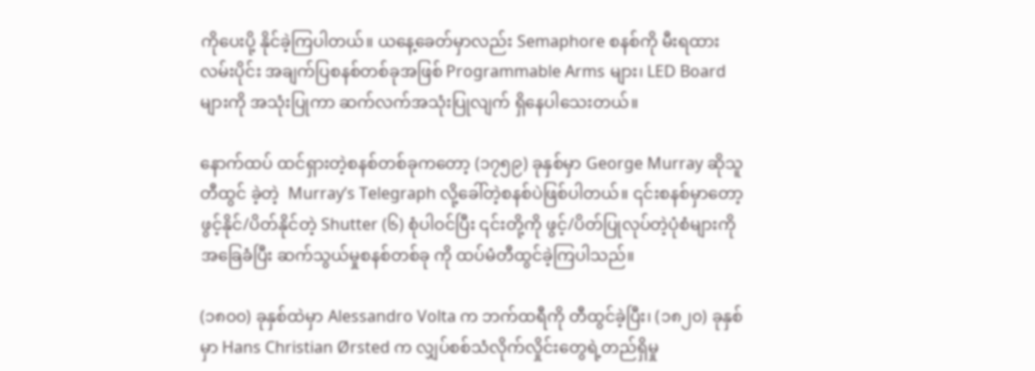ကိုပေးပို့ နိုင်ခဲ့ကြပါတယ်။ ယနေ့ခေတ်မှာလည်း Semaphore စနစ်ကို မီးရထားလမ်းပိုင်း အချက်ပြစနစ်တစ်ခုအဖြစ် Programmable Arms များ၊ LED Board များကို အသုံးပြုကာ ဆက်လက်အသုံးပြုလျက် ရှိနေပါသေးတယ်။

နောက်ထပ် ထင်ရှားတဲ့စနစ်တစ်ခုကတော့ (၁၇၅၉) ခုနှစ်မှာ George Murray ဆိုသူ တီထွင် ခဲ့တဲ့  Murray’s Telegraph လို့ခေါ်တဲ့စနစ်ပဲဖြစ်ပါတယ်။ ၎င်းစနစ်မှာတော့ ဖွင့်နိုင်/ပိတ်နိုင်တဲ့ Shutter (၆) စုံပါဝင်ပြီး ၎င်းတို့ကို ဖွင့်/ပိတ်ပြုလုပ်တဲ့ပုံစံများကို အခြေခံပြီး ဆက်သွယ်မှုစနစ်တစ်ခု ကို ထပ်မံတီထွင်ခဲ့ကြပါသည်။

(၁၈၀၀) ခုနှစ်ထဲမှာ Alessandro Volta က ဘက်ထရီကို တီထွင်ခဲ့ပြီး၊ (၁၈၂၀) ခုနှစ်မှာ Hans Christian Ørsted က လျှပ်စစ်သံလိုက်လှိုင်းတွေရဲ့တည်ရှိမှု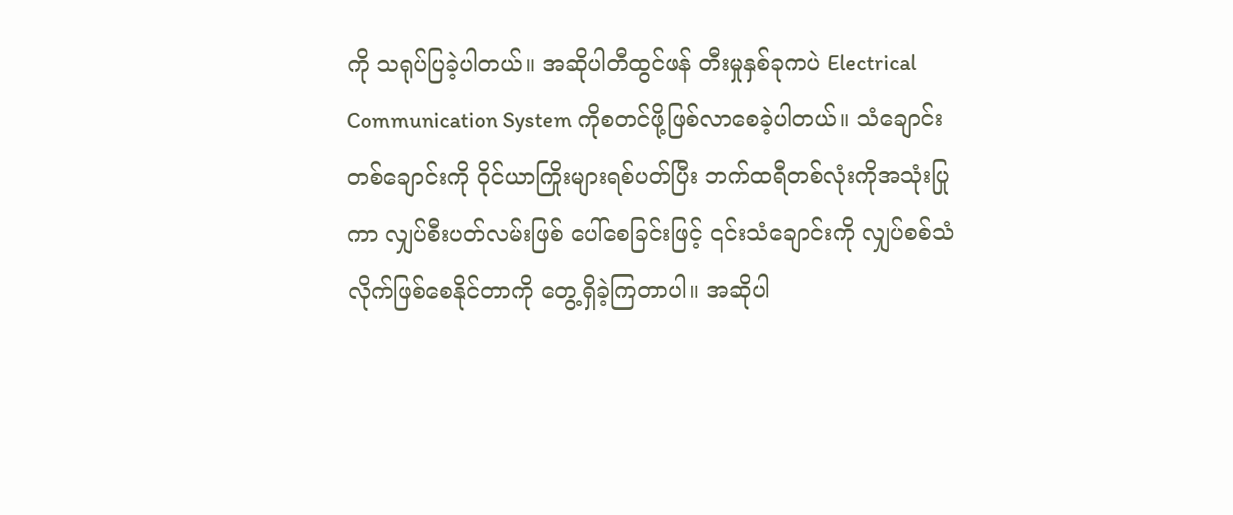ကို သရုပ်ပြခဲ့ပါတယ်။ အဆိုပါတီထွင်ဖန် တီးမှုနှစ်ခုကပဲ Electrical Communication System ကိုစတင်ဖို့ဖြစ်လာစေခဲ့ပါတယ်။ သံချောင်း တစ်ချောင်းကို ဝိုင်ယာကြိုးများရစ်ပတ်ပြီး ဘက်ထရီတစ်လုံးကိုအသုံးပြုကာ လျှပ်စီးပတ်လမ်းဖြစ် ပေါ်စေခြင်းဖြင့် ၎င်းသံချောင်းကို လျှပ်စစ်သံလိုက်ဖြစ်စေနိုင်တာကို တွေ့ရှိခဲ့ကြတာပါ။ အဆိုပါ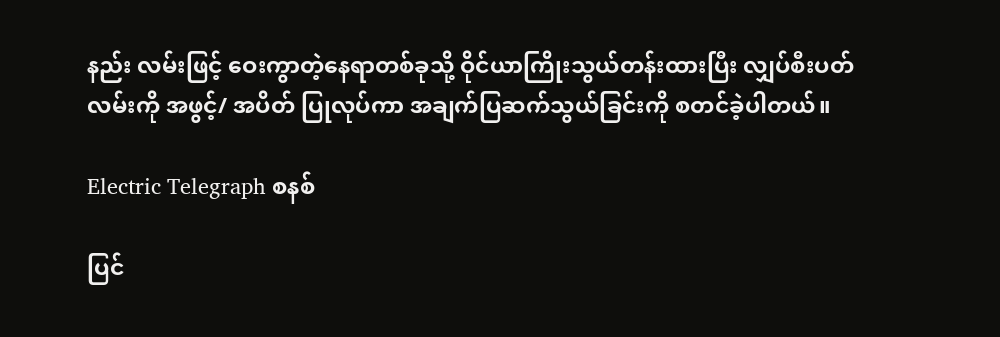နည်း လမ်းဖြင့် ‌ဝေးကွာတဲ့နေရာတစ်ခုသို့ ဝိုင်ယာကြိုးသွယ်တန်းထားပြီး လျှပ်စီးပတ်လမ်းကို အဖွင့်/ အပိတ် ပြုလုပ်ကာ အချက်ပြဆက်သွယ်ခြင်းကို စတင်ခဲ့ပါတယ်။

Electric Telegraph စနစ်

ပြင်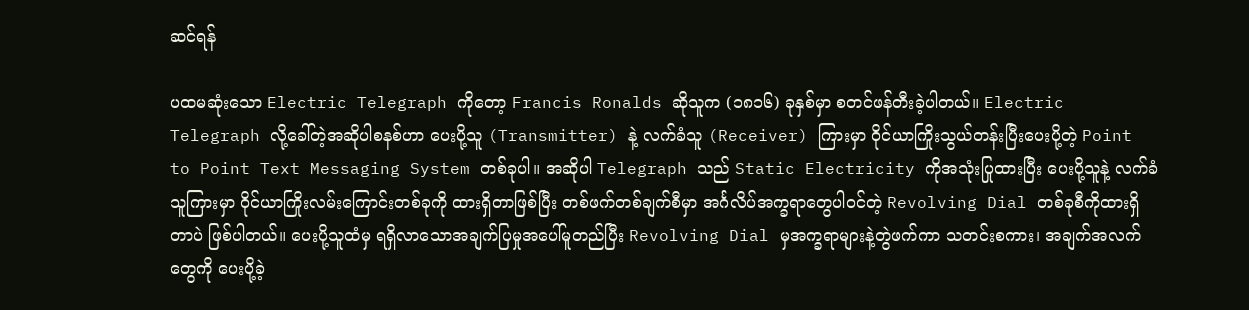ဆင်ရန်

ပထမဆုံးသော Electric Telegraph ကိုတော့ Francis Ronalds ဆိုသူက (၁၈၁၆) ခုနှစ်မှာ စတင်ဖန်တီးခဲ့ပါတယ်။ Electric Telegraph လို့ခေါ်တဲ့အဆိုပါစနစ်ဟာ ပေးပို့သူ (Transmitter) နဲ့ လက်ခံသူ (Receiver) ကြားမှာ ဝိုင်ယာကြိုးသွယ်တန်းပြီးပေးပို့တဲ့ Point to Point Text Messaging System တစ်ခုပါ။ အဆိုပါ Telegraph သည် Static Electricity ကိုအသုံးပြုထားပြီး ပေးပို့သူနဲ့ လက်ခံသူကြားမှာ ဝိုင်ယာကြိုးလမ်းကြောင်းတစ်ခုကို ထားရှိတာဖြစ်ပြီး တစ်ဖက်တစ်ချက်စီမှာ အင်္ဂလိပ်အက္ခရာတွေပါဝင်တဲ့ Revolving Dial တစ်ခုစီကိုထားရှိတာပဲ ဖြစ်ပါတယ်။ ပေးပို့သူထံမှ ရရှိလာသောအချက်ပြမှုအပေါ်မူတည်ပြီး Revolving Dial မှအက္ခရာများနဲ့တွဲဖက်ကာ သတင်းစကား၊ အချက်အလက်တွေကို ပေးပို့ခဲ့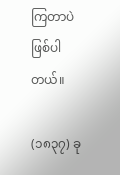ကြတာပဲဖြစ်ပါတယ်။

(၁၈၃၇) ခု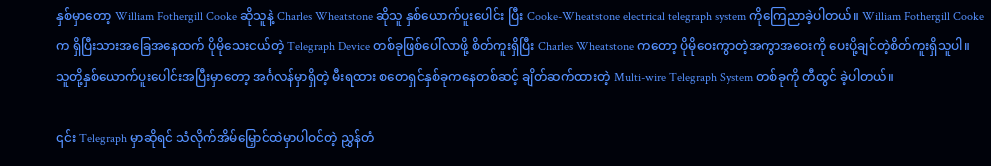နှစ်မှာတော့ William Fothergill Cooke ဆိုသူနဲ့ Charles Wheatstone ဆိုသူ နှစ်‌ယောက်ပူးပေါင်း ပြီး Cooke-Wheatstone electrical telegraph system ကိုကြေညာခဲ့ပါတယ်။ William Fothergill Cooke က ရှိပြီးသားအခြေအနေထက် ပိုမိုသေးငယ်တဲ့ Telegraph Device တစ်ခုဖြစ်ပေါ်လာဖို့ စိတ်ကူးရှိပြီး Charles Wheatstone ကတော့ ပိုမိုဝေးကွာတဲ့အကွာအ‌ဝေးကို ပေးပို့ချင်တဲ့စိတ်ကူးရှိသူပါ။ သူတို့နှစ်ယောက်ပူးပေါင်းအပြီးမှာတော့ အင်္ဂလန်မှာရှိတဲ့ မီးရထား စတေရှင်နှစ်ခုကနေတစ်ဆင့် ချိတ်ဆက်ထားတဲ့ Multi-wire Telegraph System တစ်ခုကို တီထွင် ခဲ့ပါတယ်။

၎င်း Telegraph မှာဆိုရင် သံလိုက်အိမ်မြှောင်ထဲမှာပါဝင်တဲ့ ညွှန်တံ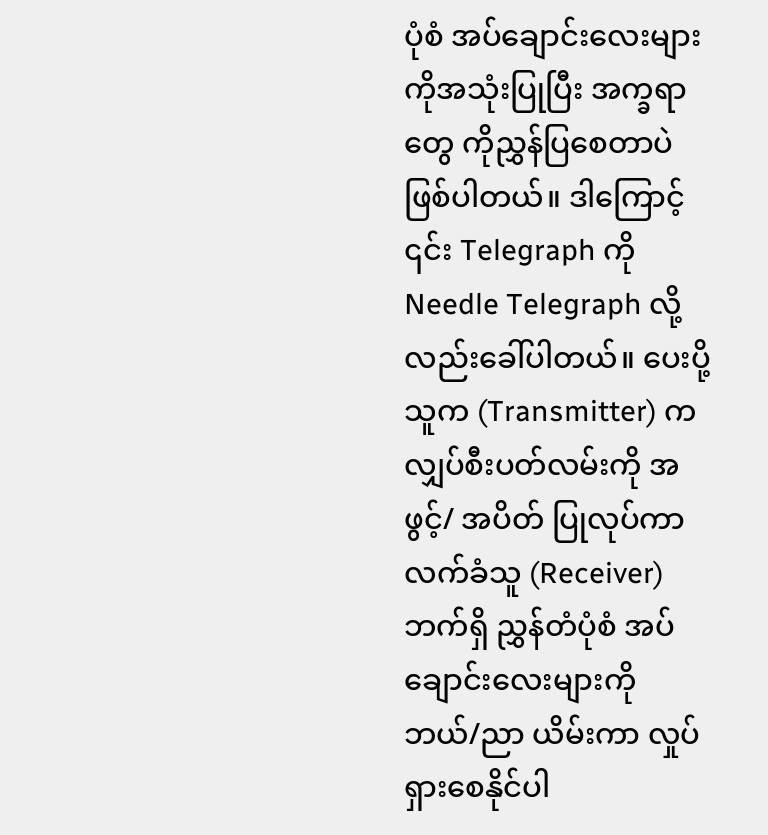ပုံစံ အပ်ချောင်းလေးများ ကိုအသုံးပြုပြီး အက္ခရာတွေ ကိုညွှန်ပြစေတာပဲ ဖြစ်ပါတယ်။ ဒါကြောင့် ၎င်း Telegraph ကို Needle Telegraph လို့လည်းခေါ်ပါတယ်။ ပေးပို့သူက (Transmitter) က လျှပ်စီးပတ်လမ်းကို အဖွင့်/ အပိတ် ပြုလုပ်ကာ လက်ခံသူ (Receiver) ဘက်ရှိ ညွှန်တံပုံစံ အပ်ချောင်းလေးများကို ဘယ်/ညာ ယိမ်းကာ လှုပ်ရှားစေနိုင်ပါ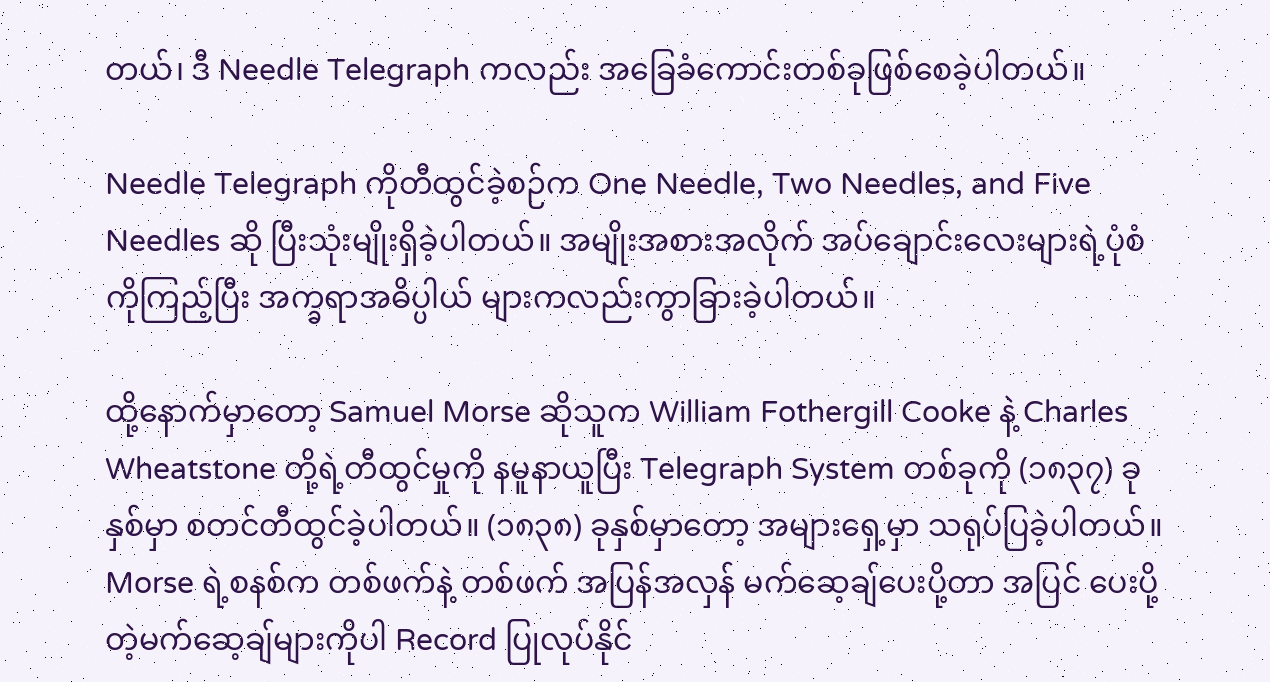တယ်၊ ဒီ Needle Telegraph ကလည်း အခြေခံကောင်းတစ်ခုဖြစ်စေခဲ့ပါတယ်။

Needle Telegraph ကိုတီထွင်ခဲ့စဉ်က One Needle, Two Needles, and Five Needles ဆို ပြီးသုံးမျိုးရှိခဲ့ပါတယ်။ အမျိုးအစားအလိုက် အပ်ချောင်းလေးများရဲ့ပုံစံကိုကြည့်ပြီး အက္ခရာအဓိပ္ပါယ် များကလည်းကွာခြားခဲ့ပါတယ်။

ထို့နောက်မှာတော့ Samuel Morse ဆိုသူက William Fothergill Cooke နဲ့ Charles Wheatstone တို့ရဲ့တီထွင်မှုကို နမူနာယူပြီး Telegraph System တစ်ခုကို (၁၈၃၇) ခုနှစ်မှာ စတင်တီထွင်ခဲ့ပါတယ်။ (၁၈၃၈) ခုနှစ်မှာတော့ အများရှေ့မှာ သရုပ်ပြခဲ့ပါတယ်။ Morse ရဲ့စနစ်က တစ်ဖက်နဲ့ တစ်ဖက် အပြန်အလှန် မက်ဆေ့ချ်ပေးပို့တာ အပြင် ပေးပို့တဲ့မက်ဆေ့ချ်များကိုပါ Record ပြုလုပ်နိုင်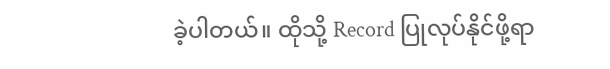ခဲ့ပါတယ်။ ထိုသို့ Record ပြုလုပ်နိုင်ဖို့ရာ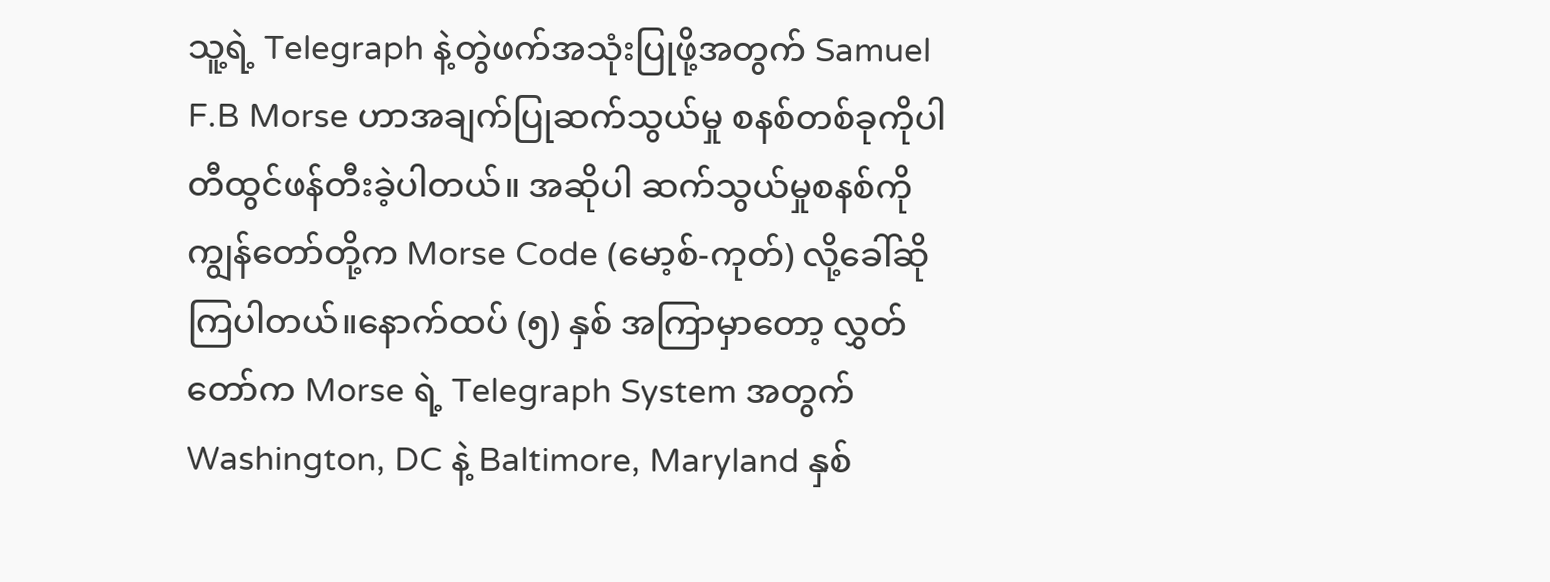သူ့ရဲ့ Telegraph နဲ့တွဲဖက်အသုံးပြုဖို့အတွက် Samuel F.B Morse ဟာအချက်ပြုဆက်သွယ်မှု စနစ်တစ်ခုကိုပါ တီထွင်ဖန်တီးခဲ့ပါတယ်။ အဆိုပါ ဆက်သွယ်မှုစနစ်ကို ကျွန်တော်တို့က Morse Code (မော့စ်-ကုတ်) လို့ခေါ်ဆိုကြပါတယ်။နောက်ထပ် (၅) နှစ် အကြာမှာတော့ လွှတ်တော်က ‌Morse ရဲ့ Telegraph System အတွက် Washington, DC နဲ့ Baltimore, Maryland နှစ်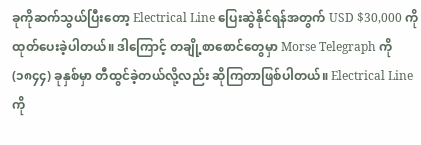ခုကိုဆက်သွယ်ပြီးတော့ Electrical Line ပြေးဆွဲနိုင်ရန်အတွက် USD $30,000 ကို ထုတ်ပေးခဲ့ပါတယ်။ ဒါကြောင့် တချို့စာစောင်တွေမှာ Morse Telegraph ကို (၁၈၄၄) ခုနှစ်မှာ တီထွင်ခဲ့တယ်လို့လည်း ဆိုကြတာဖြစ်ပါတယ်။ Electrical Line ကို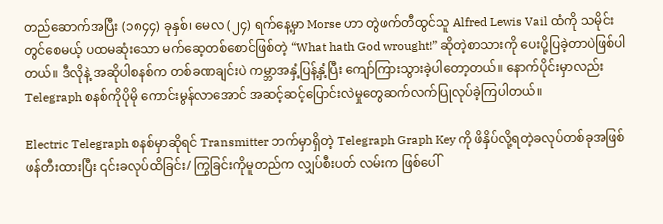တည်ဆောက်အပြီး (၁၈၄၄) ခုနှစ်၊ မေလ (၂၄) ရက်နေ့မှာ Morse ဟာ တွဲဖက်တီထွင်သူ Alfred Lewis Vail ထံကို သမိုင်းတွင်စေမယ့် ပထမဆုံးသော မက်ဆေ့တစ်စောင်ဖြစ်တဲ့ “What hath God wrought!” ဆိုတဲ့စာသားကို ပေးပို့ပြခဲ့တာပဲဖြစ်ပါတယ်။ ဒီလိုနဲ့ အဆိုပါစနစ်က တစ်ခဏချင်းပဲ ကမ္ဘာအနှံ့ပြန့်နှံ့ပြီး ကျော်ကြားသွားခဲ့ပါတော့တယ်။ နောက်ပိုင်းမှာလည်း Telegraph စနစ်ကိုပိုမို ကောင်းမွန်လာအောင် အဆင့်ဆင့်‌ပြောင်းလဲမှုတွေဆက်လက်ပြုလုပ်ခဲ့ကြပါတယ်။

Electric Telegraph စနစ်မှာဆိုရင် Transmitter ဘက်မှာရှိတဲ့ Telegraph Graph Key ကို ဖိနှိပ်လို့ရတဲ့ခလုပ်တစ်ခုအဖြစ်ဖန်တီးထားပြီး ၎င်းခလုပ်ထိခြင်း/ ကြွခြင်းကိုမူတည်က လျှပ်စီးပတ် လမ်းက ဖြစ်ပေါ်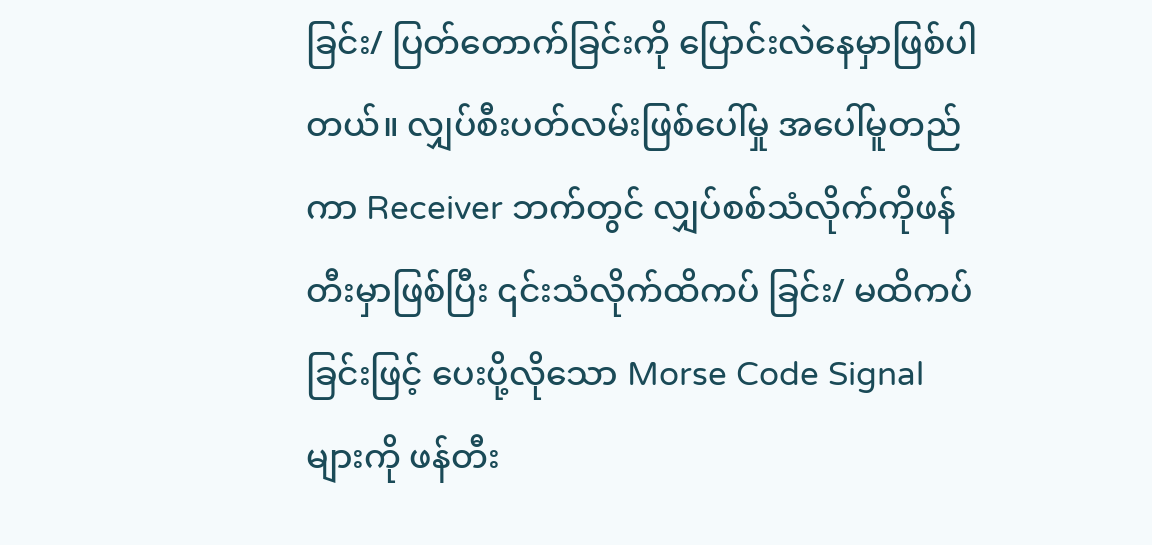ခြင်း/ ပြတ်တောက်ခြင်းကို ပြောင်းလဲနေမှာဖြစ်ပါတယ်။ လျှပ်စီးပတ်လမ်းဖြစ်ပေါ်မှု အပေါ်မူတည်ကာ Receiver ဘက်တွင် လျှပ်စစ်သံလိုက်ကိုဖန်တီးမှာဖြစ်ပြီး ၎င်းသံလိုက်ထိကပ် ခြင်း/ မထိကပ်ခြင်းဖြင့် ပေးပို့လိုသော Morse Code Signal များကို ဖန်တီး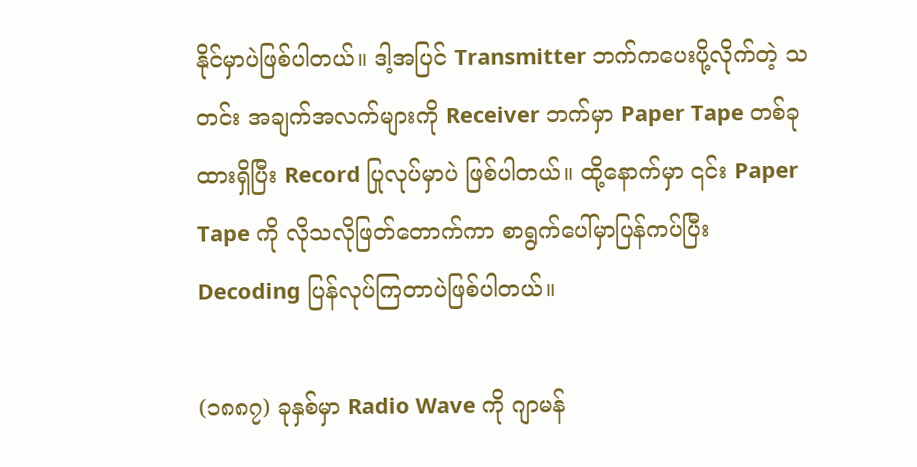နိုင်မှာပဲဖြစ်ပါတယ်။ ဒါ့အပြင် Transmitter ဘက်ကပေးပို့လိုက်တဲ့ သတင်း အချက်အလက်များကို Receiver ဘက်မှာ Paper Tape တစ်ခုထားရှိပြီး Record ပြုလုပ်မှာပဲ ဖြစ်ပါတယ်။ ထို့နောက်မှာ ၎င်း Paper Tape ကို လိုသလိုဖြတ်တောက်ကာ စာရွက်ပေါ်မှာပြန်ကပ်ပြီး Decoding ပြန်လုပ်ကြတာပဲဖြစ်ပါတယ်။

(၁၈၈၇) ခုနှစ်မှာ Radio Wave ကို ဂျာမန်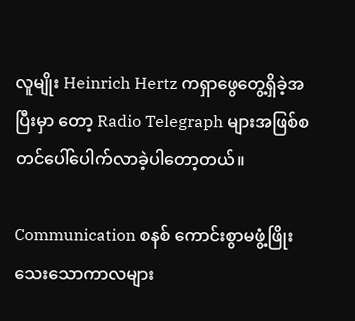လူမျိုး Heinrich Hertz ကရှာဖွေတွေ့ရှိခဲ့အပြီးမှာ တော့ Radio Telegraph များအဖြစ်စတင်ပေါ်ပေါက်လာခဲ့ပါတော့တယ်။

Communication စနစ် ကောင်းစွာမဖွံ့ဖြိုးသေးသောကာလများ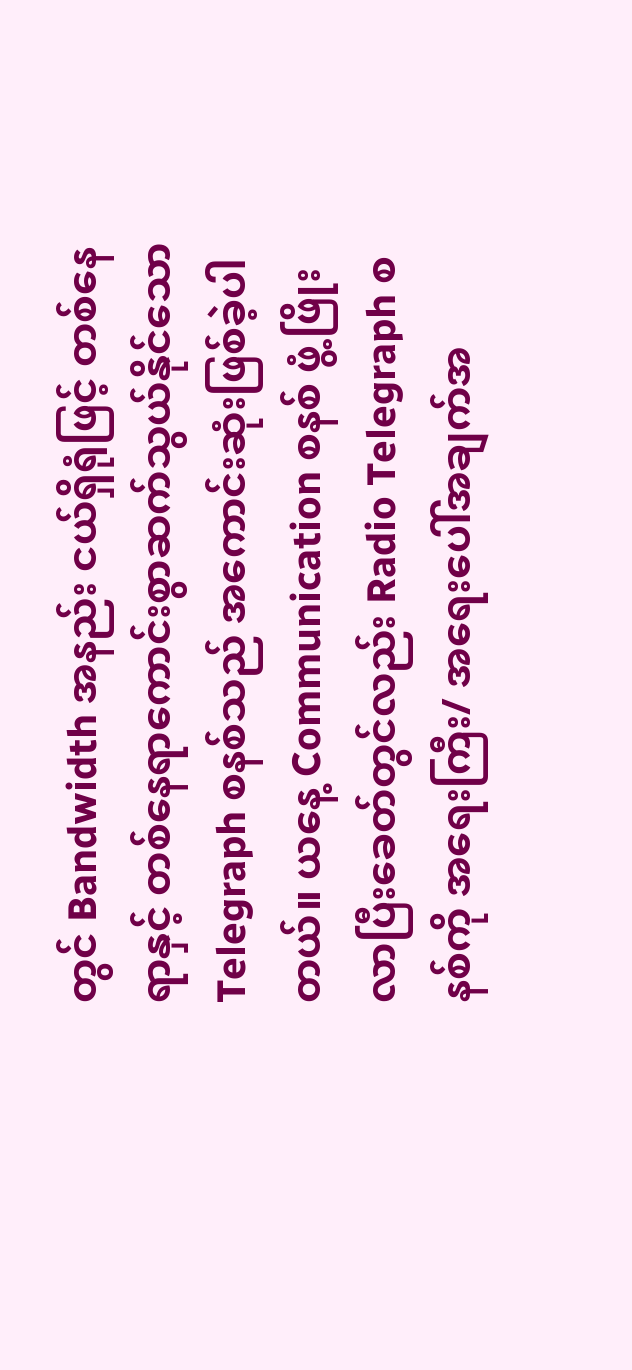တွင် Bandwidth အနည်း ငယ်ရှိရုံဖြင့် တစ်နေရာနှင့် တစ်နေရာကောင်းစွာဆက်သွယ်နိုင်သော Telegraph စနစ်သည် အကောင်းဆုံးဖြစ်ခဲ့ပါတယ်။ ယနေ့ Communication စနစ် ဖွံ့ဖြိုးလာပြီးခေတ်တွင်လည်း Radio Telegraph စနစ်ကို အရေးကြီး/ အရေးပေါ်အချက်အ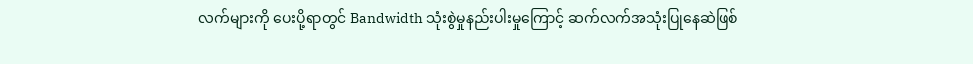လက်များကို ပေးပို့ရာတွင် Bandwidth သုံးစွဲမှုနည်းပါးမှုကြောင့် ဆက်လက်အသုံးပြုနေဆဲဖြစ်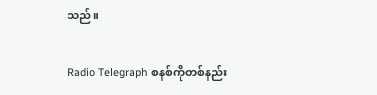သည်။

Radio Telegraph စနစ်ကိုတစ်နည်း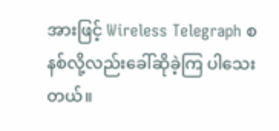အားဖြင့် Wireless Telegraph စနစ်လို့လည်းခေါ်ဆိုခဲ့ကြ ပါသေးတယ်။